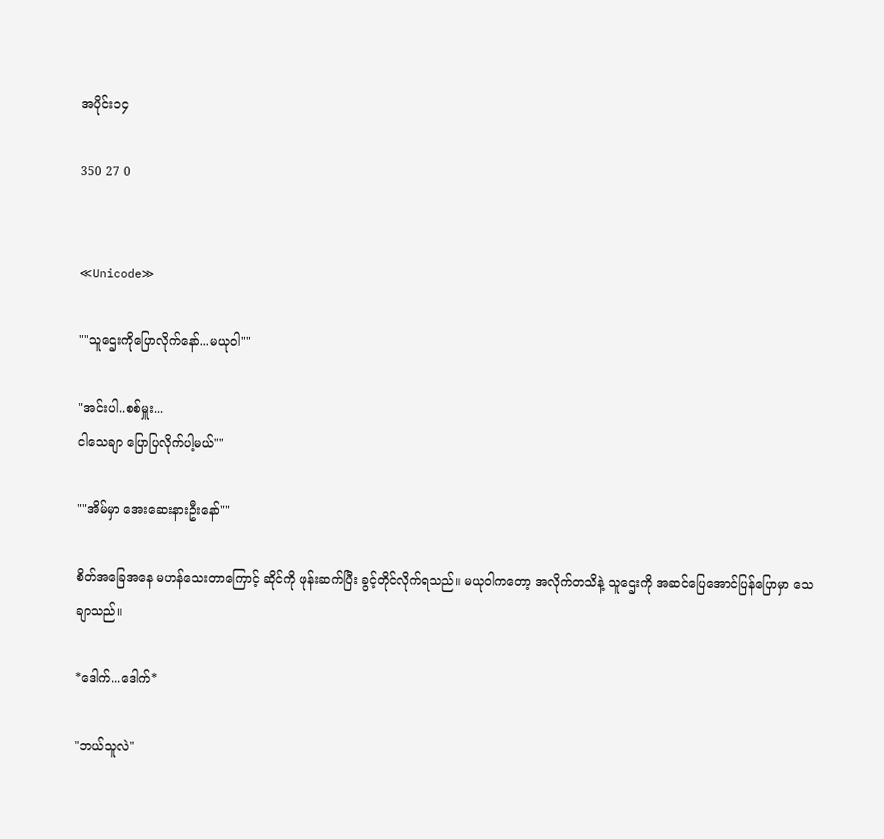အပိုင်း၁၄

350 27 0


≪Unicode≫

""သူဌေးကိုပြောလိုက်နော်...မယုဝါ""

"အင်းပါ..စစ်မှူး...
ငါသေချာ ပြောပြလိုက်ပါ့မယ်""

""အိမ်မှာ အေးဆေးနားဦးနော်""

စိတ်အခြေအနေ မဟန်သေးတာကြောင့် ဆိုင်ကို ဖုန်းဆက်ပြီး ခွင့်တိုင်လိုက်ရသည်။ မယုဝါကတော့ အလိုက်တသိနဲ့ သူဌေးကို အဆင်ပြေအောင်ပြန်ပြောမှာ သေချာသည်။

*ဒေါက်...ဒေါက်*

"ဘယ်သူလဲ"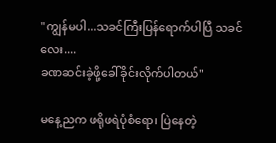"ကျွန်မပါ...သခင်ကြီးပြန်ရောက်ပါပြီ သခင်လေး....
ခဏဆင်းခဲ့ဖို့ခေါ်ခိုင်းလိုက်ပါတယ်"

မနေ့ညက ဖရိုဖရဲပုံစံရော၊ ပြဲနေတဲ့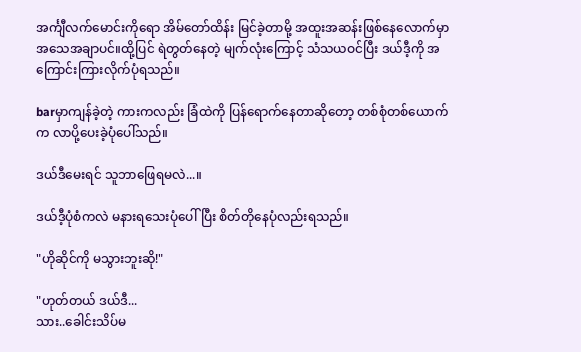အင်္ကျီလက်မောင်းကိုရော အိမ်တော်ထိန်း မြင်ခဲ့တာမို့ အထူးအဆန်းဖြစ်နေလောက်မှာ အသေအချာပင်။ထို့ပြင် ရဲတွတ်နေတဲ့ မျက်လုံးကြောင့် သံသယဝင်ပြီး ဒယ်ဒီ့ကို အကြောင်းကြားလိုက်ပုံရသည်။

barမှာကျန်ခဲ့တဲ့ ကားကလည်း ခြံထဲကို ပြန်ရောက်နေတာဆိုတော့ တစ်စုံတစ်ယောက်က လာပို့ပေးခဲ့ပုံပေါ်သည်။

ဒယ်ဒီမေးရင် သူဘာဖြေရမလဲ...။

ဒယ်ဒီ့ပုံစံကလဲ မနားရသေးပုံပေါ်ပြီး စိတ်တိုနေပုံလည်းရသည်။

"ဟိုဆိုင်ကို မသွားဘူးဆို!"

"ဟုတ်တယ် ဒယ်ဒီ...
သား..ခေါင်းသိပ်မ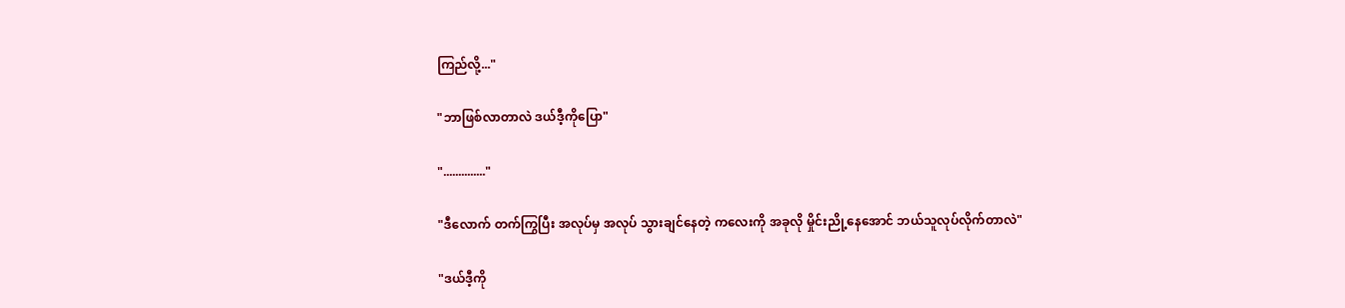ကြည်လို့..."

"ဘာဖြစ်လာတာလဲ ဒယ်ဒီ့ကိုပြော"

".............."

"ဒီလောက် တက်ကြွပြီး အလုပ်မှ အလုပ် သွားချင်နေတဲ့ ကလေးကို အခုလို မှိုင်းညို့နေအောင် ဘယ်သူလုပ်လိုက်တာလဲ"

"ဒယ်ဒီ့ကို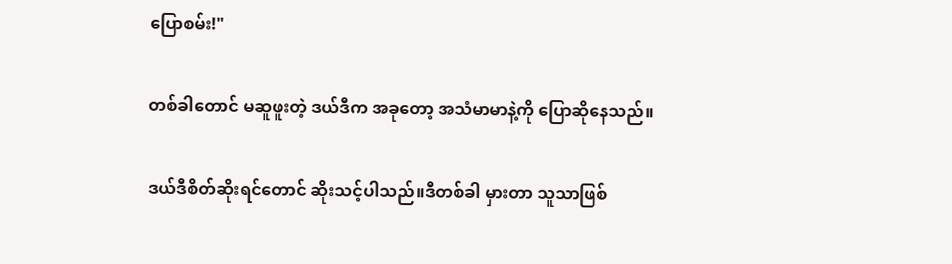ပြောစမ်း!"

တစ်ခါတောင် မဆူဖူးတဲ့ ဒယ်ဒီက အခုတော့ အသံမာမာနဲ့ကို ပြောဆိုနေသည်။

ဒယ်ဒီစိတ်ဆိုးရင်တောင် ဆိုးသင့်ပါသည်။ဒီတစ်ခါ မှားတာ သူသာဖြစ်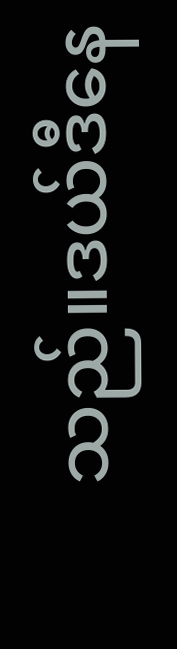သည်။ဒယ်ဒီနေ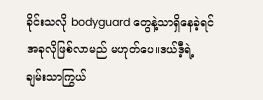ခိုင်းသလို bodyguard တွေနဲ့သာရှိနေခဲ့ရင် အခုလိုဖြစ်လာမည် မဟုတ်ပေ။ဒယ်ဒီ့ရဲ့ ချမ်းသာကြွယ်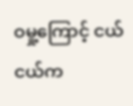ဝမှု့ကြောင့် ငယ်ငယ်က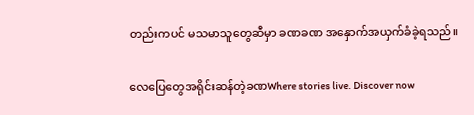တည်းကပင် မသမာသူတွေဆီမှာ ခဏခဏ အနှောက်အယှက်ခံခဲ့ရသည်။

လေပြေတွေအရိုင်းဆန်တဲ့ခဏWhere stories live. Discover now